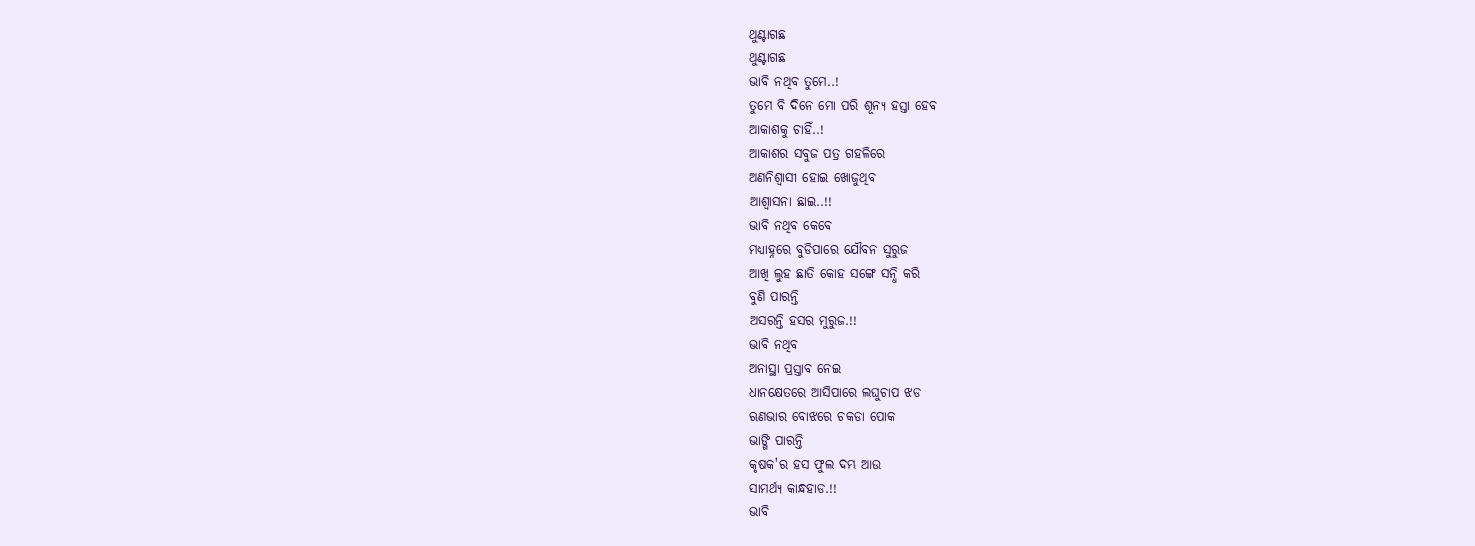ଥୁଣ୍ଟାଗଛ
ଥୁଣ୍ଟାଗଛ
ଭାବି ନଥିବ ତୁମେ..!
ତୁମେ ବି ଦିନେ ମୋ ପରି ଶୂନ୍ୟ ହସ୍ତା ହେବ
ଆକାଶକୁ ଚାହିଁ..!
ଆକାଶର ସବୁଜ ପତ୍ର ଗହଳିରେ
ଅଣନିଶ୍ବାସୀ ହୋଇ ଖୋଜୁଥିବ
ଆଶ୍ୱାସନା ଛାଇ..!!
ଭାବି ନଥିବ କେବେ
ମଧ୍ୟାହ୍ନରେ ବୁଡିପାରେ ଯୌବନ ସୁରୁଜ
ଆଖି ଲୁହ ଛାତି କୋହ ସଙ୍ଗେ ସନ୍ଧି କରି
ବୁଣି ପାରନ୍ତି
ଅସରନ୍ତି ହସର ମୁରୁଜ.!!
ଭାବି ନଥିବ
ଅନାସ୍ଥା ପ୍ରସ୍ତାବ ନେଇ
ଧାନକ୍ଷେତରେ ଆସିପାରେ ଲଘୁଚାପ ଝଡ
ଋଣଭାର ବୋଝରେ ଚକଡା ପୋକ
ଭାଙ୍ଗି ପାରନ୍ତି
କୃଷକ'ର ହସ ଫୁଲ ଦମ୍ଭ ଆଉ
ସାମର୍ଥ୍ୟ କାନ୍ଧହାଡ.!!
ଭାବି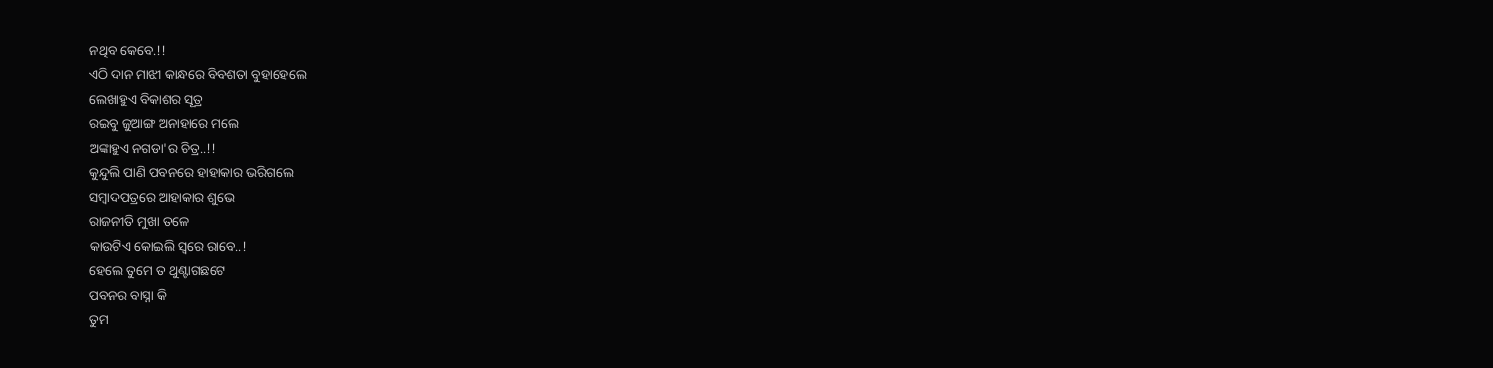ନଥିବ କେବେ.!!
ଏଠି ଦାନ ମାଝୀ କାନ୍ଧରେ ବିବଶତା ବୁହାହେଲେ
ଲେଖାହୁଏ ବିକାଶର ସୂତ୍ର
ରଇବୁ ଜୁଆଙ୍ଗ ଅନାହାରେ ମଲେ
ଅଙ୍କାହୁଏ ନଗଡା'ର ଚିତ୍ର..!!
କୁନ୍ଦୁଲି ପାଣି ପବନରେ ହାହାକାର ଭରିଗଲେ
ସମ୍ବାଦପତ୍ରରେ ଆହାକାର ଶୁଭେ
ରାଜନୀତି ମୁଖା ତଳେ
କାଉଟିଏ କୋଇଲି ସ୍ୱରେ ରାବେ..!
ହେଲେ ତୁମେ ତ ଥୁଣ୍ଟାଗଛଟେ
ପବନର ବାସ୍ନା କି
ତୁମ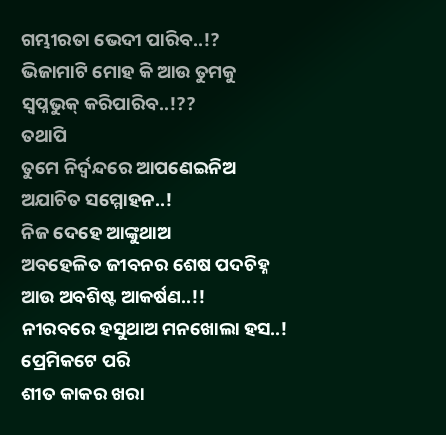ଗମ୍ଭୀରତା ଭେଦୀ ପାରିବ..!?
ଭିଜାମାଟି ମୋହ କି ଆଉ ତୁମକୁ
ସ୍ୱପ୍ନଭୁକ୍ କରିପାରିବ..!??
ତଥାପି
ତୁମେ ନିର୍ଦ୍ୱନ୍ଦରେ ଆପଣେଇନିଅ
ଅଯାଚିତ ସମ୍ମୋହନ..!
ନିଜ ଦେହେ ଆଙ୍କୁଥାଅ
ଅବହେଳିତ ଜୀବନର ଶେଷ ପଦଚିହ୍ନ
ଆଉ ଅବଶିଷ୍ଟ ଆକର୍ଷଣ..!!
ନୀରବରେ ହସୁଥାଅ ମନଖୋଲା ହସ..!
ପ୍ରେମିକଟେ ପରି
ଶୀତ କାକର ଖରା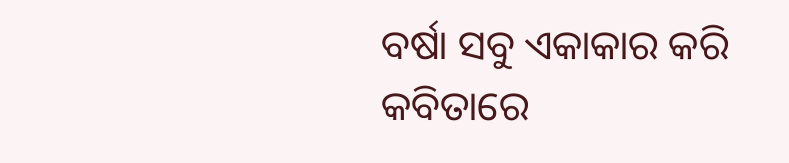ବର୍ଷା ସବୁ ଏକାକାର କରି
କବିତାରେ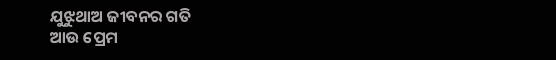ଯୁଝୁଥାଅ ଜୀବନର ଗତି
ଆଉ ପ୍ରେମ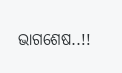ଭାଗଶେଷ..!!